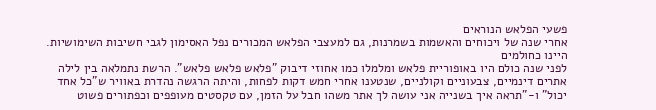פשעי הפלאש הנוראים
אחרי שנה של ויכוחים והאשמות בשמרנות, גם למעצבי הפלאש המכורים נפל האסימון לגבי חשיבות השימושיות.
היינו כחולמים
לפני שנה כולם היו באופוריית פלאש ומלמלו כמו אחוזי דיבוק "פלאש פלאש פלאש". הרשת נתמלאה בין לילה אתרים דינמיים, צבעוניים וקולניים, שנטענו אחרי חמש דקות לפחות, והיתה הרגשה נהדרת באוויר ש"כל אחד יכול" ו-"תראה איך בשנייה אני עושה לך אתר משהו חבל על הזמן, עם טקסטים מעופפים וכפתורים פשוט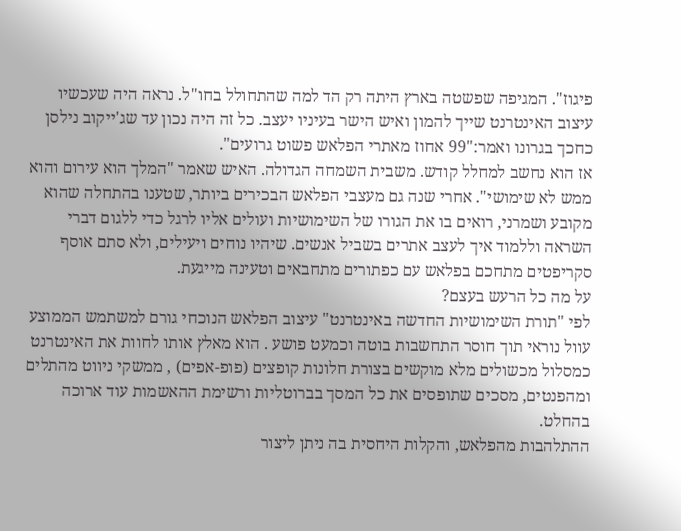פיגוז". המגיפה שפשטה בארץ היתה רק הד למה שהתחולל בחו"ל. נראה היה שעכשיו עיצוב האינטרנט שייך להמון ואיש הישר בעיניו יעצב. כל זה היה נכון עד שג'ייקוב נילסן כחכך בגרונו ואמר:"99 אחוז מאתרי הפלאש פשוט גרועים".
אז הוא נחשב למחלל קודש. משבית השמחה הגדולה. האיש שאמר "המלך הוא עירום והוא ממש לא שימושי". אחרי שנה גם מעצבי הפלאש הבכירים ביותר, שטענו בהתחלה שהוא מקובע ושמרני, רואים בו את הגורו של השימושיות ועולים אליו לרגל כדי ללגום דברי השראה וללמוד איך לעצב אתרים בשביל אנשים. שיהיו נוחים ויעילים, ולא סתם אוסף סקריפטים מתחכם בפלאש עם כפתורים מתחבאים וטעינה מייגעת.
על מה כל הרעש בעצם?
לפי "תורת השימושיות החדשה באינטרנט" עיצוב הפלאש הנוכחי גורם למשתמש הממוצע עוול נוראי תוך חוסר התחשבות בוטה וכמעט פושע . הוא מאלץ אותו לחוות את האינטרנט כמסלול מכשולים מלא מוקשים בצורת חלונות קופצים (פופ-אפים) , ממשקי ניווט מהתלים ומהפנטים, מסכים שתופסים את כל המסך בברוטליות ורשימת ההאשמות עוד ארוכה בהחלט.
ההתלהבות מהפלאש, והקלות היחסית בה ניתן ליצור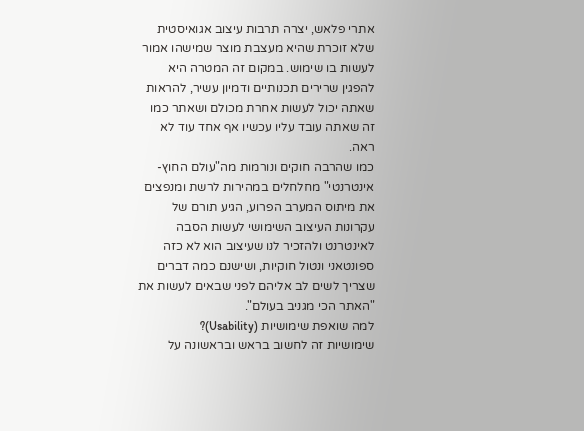אתרי פלאש, יצרה תרבות עיצוב אגואיסטית שלא זוכרת שהיא מעצבת מוצר שמישהו אמור לעשות בו שימוש. במקום זה המטרה היא להפגין שרירים תכנותיים ודמיון עשיר, להראות שאתה יכול לעשות אחרת מכולם ושאתר כמו זה שאתה עובד עליו עכשיו אף אחד עוד לא ראה.
כמו שהרבה חוקים ונורמות מה"עולם החוץ-אינטרנטי" מחלחלים במהירות לרשת ומנפצים את מיתוס המערב הפרוע, הגיע תורם של עקרונות העיצוב השימושי לעשות הסבה לאינטרנט ולהזכיר לנו שעיצוב הוא לא כזה ספונטאני ונטול חוקיות, ושישנם כמה דברים שצריך לשים לב אליהם לפני שבאים לעשות את "האתר הכי מגניב בעולם".
למה שואפת שימושיות (Usability)?
שימושיות זה לחשוב בראש ובראשונה על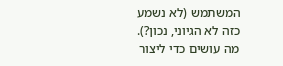המשתמש (לא נשמע כזה לא הגיוני, נכון?). מה עושים כדי ליצור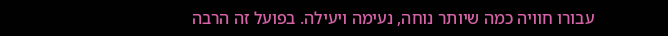עבורו חוויה כמה שיותר נוחה, נעימה ויעילה. בפועל זה הרבה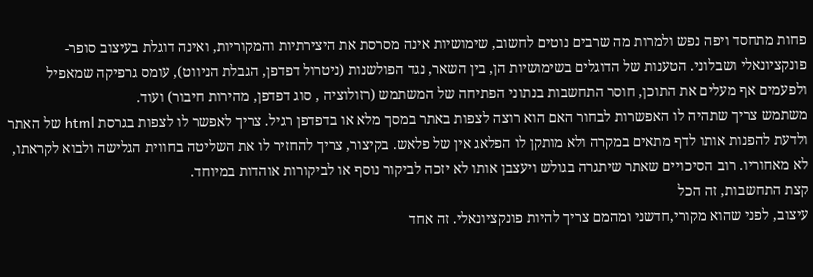פחות מתחסד ויפה נפש ולמרות מה שרבים נוטים לחשוב, שימושיות אינה מסרסת את היצירתיות והמקוריות, ואינה דוגלת בעיצוב סופר-פונקציונאלי ושבלוני. הטענות של הדוגלים בשימושיות הן, בין השאר, נגד הפולשנות (ניטרול דפדפן, הגבלת הניווט), עומס גרפיקה שמאפיל ולפעמים אף מעלים את התוכן, חוסר התחשבות בנתוני הפתיחה של המשתמש (רזולוציה , סוג דפדפן, מהירות חיבור) ועוד.
משתמש צריך שתהיה לו האפשרות לבחור האם הוא רוצה לצפות באתר במסך מלא או בדפדפן רגיל. צריך לאפשר לו לצפות בגרסת html של האתר ולדעת להפנות אותו לדף מתאים במקרה ולא מותקן לו הפלאג אין של פלאש. בקיצור, צריך להחזיר לו את השליטה בחווית הגלישה ולבוא לקראתו, לא מאחוריו. רוב הסיכויים שאתר שיתגרה בגולש ויעצבן אותו לא יזכה לביקור נוסף או לביקורות אוהדות במיוחד.
קצת התחשבות, זה הכל
עיצוב, לפני שהוא מקורי,חדשני ומהמם צריך להיות פונקציונאלי. זה אחד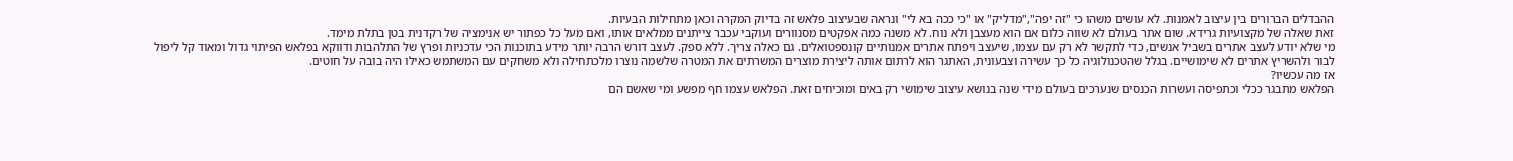ההבדלים הברורים בין עיצוב לאמנות. לא עושים משהו כי "זה יפה","מדליק" או "כי ככה בא לי" ונראה שבעיצוב פלאש זה בדיוק המקרה וכאן מתחילות הבעיות.
זאת שאלה של מקצועיות גרידא. שום אתר בעולם לא שווה כלום אם הוא מעצבן ולא נוח. לא משנה כמה אפקטים מסנוורים ועוקבי עכבר צייתנים ממלאים אותו, ואם מעל כל כפתור יש אנימציה של רקדנית בטן בתלת מימד.
מי שלא יודע לעצב אתרים בשביל אנשים, כדי לתקשר לא רק עם עצמו, שיעצב ויפתח אתרים אמנותיים קונספטואלים. גם כאלה צריך. ללא ספק. לעצב דורש הרבה יותר מידע בתוכנות הכי עדכניות ופרץ של התלהבות ודווקא בפלאש הפיתוי גדול ומאוד קל ליפול לבור ולהשריץ אתרים לא שימושיים. בגלל שהטכנולוגיה כל כך עשירה וצבעונית, האתגר הוא לרתום אותה ליצירת מוצרים המשרתים את המטרה שלשמה נוצרו מלכתחילה ולא משחקים עם המשתמש כאילו היה בובה על חוטים.
אז מה עכשיו?
הפלאש מתבגר ככלי וכתפיסה ועשרות הכנסים שנערכים בעולם מידי שנה בנושא עיצוב שימושי רק באים ומוכיחים זאת. הפלאש עצמו חף מפשע ומי שאשם הם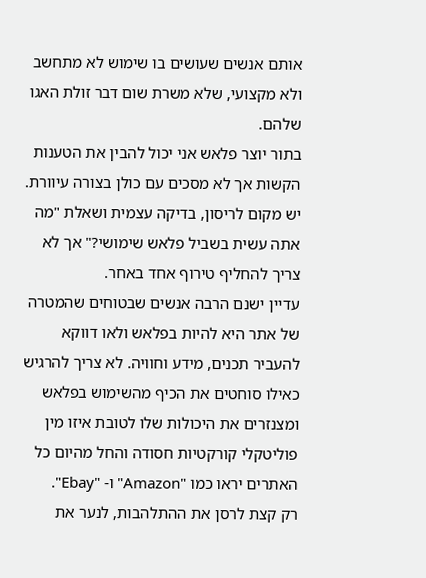אותם אנשים שעושים בו שימוש לא מתחשב ולא מקצועי, שלא משרת שום דבר זולת האגו שלהם.
בתור יוצר פלאש אני יכול להבין את הטענות הקשות אך לא מסכים עם כולן בצורה עיוורת. יש מקום לריסון, בדיקה עצמית ושאלת "מה אתה עשית בשביל פלאש שימושי?" אך לא צריך להחליף טירוף אחד באחר.
עדיין ישנם הרבה אנשים שבטוחים שהמטרה של אתר היא להיות בפלאש ולאו דווקא להעביר תכנים, מידע וחוויה. לא צריך להרגיש כאילו סוחטים את הכיף מהשימוש בפלאש ומצנזרים את היכולות שלו לטובת איזו מין פוליטקלי קורקטיות חסודה והחל מהיום כל האתרים יראו כמו "Amazon" ו- "Ebay".
רק קצת לרסן את ההתלהבות, לנער את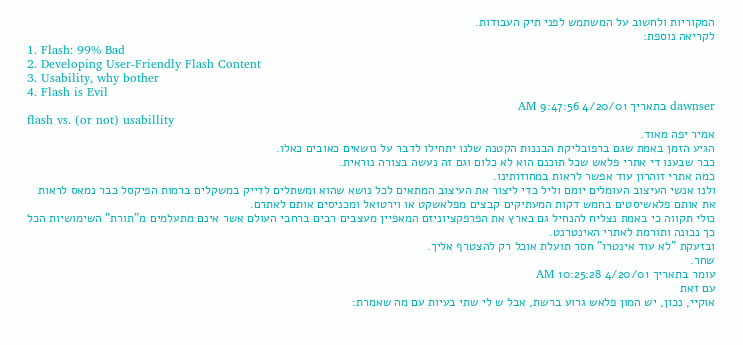המקוריות ולחשוב על המשתמש לפני תיק העבודות.
לקריאה נוספת:
1. Flash: 99% Bad
2. Developing User-Friendly Flash Content
3. Usability, why bother
4. Flash is Evil
dawnser בתאריך 4/20/01 9:47:56 AM
flash vs. (or not) usabillity
אמיר יפה מאוד.
הגיע הזמן באמת שגם ברפובליקת הבננות הקטנה שלנו יתחילו לדבר על נושאים כאובים כאלו.
כבר שבענו די אתרי פלאש שכל תוכנם הוא לא כלום וגם זה נעשה בצורה נוראית.
כמה אתרי זוהרון עוד אפשר לראות במחוזותינו.
ולנו אנשי העיצוב העומלים יומם וליל כדי ליצור את העיצוב המתאים לכל נושא שהוא ומשתלים לדייק במשקלים ברמות הפיקסל כבר נמאס לראות את אותם פלאשיסטים בחמש דקות המעתיקים קבצים מפלאשקט או וירטואל ומכניסים אותם לאתרם.
כולי תקווה כי באמת נצליח להנחיל גם בארץ את הפרפקציוניזם המאפיין מעצבים רבים ברחבי העולם אשר אינם מתעלמים מ"תורת" השימושיות הכל כך נכונה ותורמת לאתרי האינטרנט.
ובזעקת "לא עוד אינטרו" חסר תועלת אוכל רק להצטרף אליך.
שחר.
עומר בתאריך 4/20/01 10:25:28 AM
עם זאת
אוקיי, נכון, יש המון פלאש גרוע ברשת, אבל ש לי שתי בעיות עם מה שאמרת: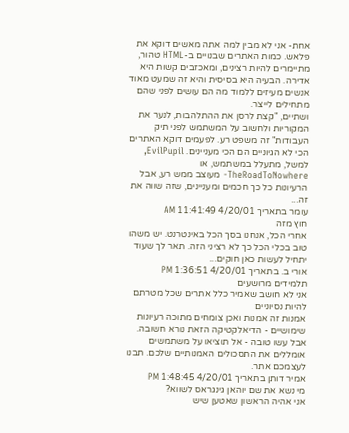אחת- אני לא מבין למה אתה מאשים דוקא את פלאש. כמות האתרים שבנויים ב-HTML טהור, מתיימרים להיות רצינים, ומאכזבים קשות היא אדירה. הבעיה היא בסיסית והיא זה שמעט מאוד אנשים מעיזים ללמוד מה הם עושים לפני שהם מתחילים לייצר.
ושתיים, "קצת לרסן את ההתלהבות, לנער את המקוריות ולחשוב על המשתמש לפני תיק העבודות" זה משפט רע. לפעמים דוקא האתרים הכי לא הגיוניים הם הכי מעניינים. EvilPupil, למשל, מתעלל במשתמש, או TheRoadToNowhere- מעוצב ממש רע, אבל הרעיונות כל כך חכמים ומעניינים, שזה שווה את זה...
עומר בתאריך 4/20/01 11:41:49 AM
חוץ מזה
אחרי הכל, אנחנו בסך הכל באינטרנט. יש משהו טוב בכלי הכל כך לא רציני הזה. תאר לך שעוד יתחיל לעשות כאן חוקים...
אורי ב. בתאריך 4/20/01 1:36:51 PM
תלמידים מרושעים
אני לא חושב שאמיר כלל אתרים שכל מטרתם להיות נסיוניים
אמנות זה אמנות ואכן צומחים מתוכה רעיונות שימושיים - הדיאלקטיקה הזאת נורא חשובה.
אבל עשו טובה - אל תוציאו על משתמשים אומללים את התסכולים האמנותיים שלכם. תבנו לעצמכם אתר.
אמיר דותן בתאריך 4/20/01 1:48:45 PM
מי נשא את שם יוהאן גינגראס לשווא?
אני אהיה הראשון שאטען שיש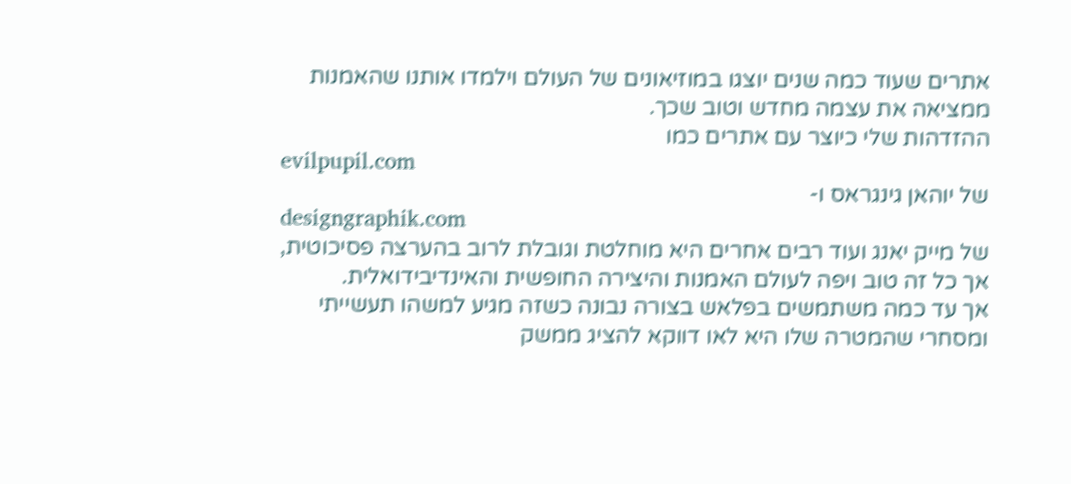אתרים שעוד כמה שנים יוצגו במוזיאונים של העולם וילמדו אותנו שהאמנות ממציאה את עצמה מחדש וטוב שכך.
ההזדהות שלי כיוצר עם אתרים כמו
evilpupil.com
של יוהאן גינגראס ו-
designgraphik.com
של מייק יאנג ועוד רבים אחרים היא מוחלטת וגובלת לרוב בהערצה פסיכוטית, אך כל זה טוב ויפה לעולם האמנות והיצירה החופשית והאינדיבידואלית.
אך עד כמה משתמשים בפלאש בצורה נבונה כשזה מגיע למשהו תעשייתי ומסחרי שהמטרה שלו היא לאו דווקא להציג ממשק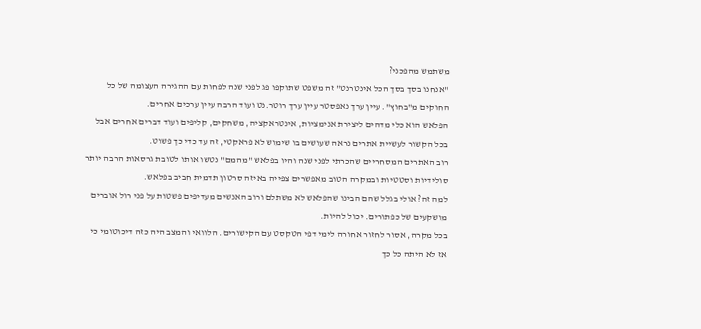משתמש מהפכני?
"אנחנו בסך בסך הכל אינטרנט" זה משפט שתוקפו פג לפני שנה לפחות עם ההגירה העצומה של כל החוקים מ"בחוץ". עיין ערך נאפסטר עיין ערך רוטר.נט ועוד הרבה עיין ערכים אחרים.
הפלאש הוא כלי מדהים ליצירת אנימציות, אינטראקציה, משחקים, קליפים ועוד דברים אחרים אבל בכל הקשור לעשיית אתרים נראה שעושים בו שימוש לא פראקטי, זה עד כדי כך פשוט.
רוב האתרים המסחריים שהכרתי לפני שנה והיו בפלאש "מהמם" נטשו אותו לטובת גרסאות הרבה יותר סולידיות וסטטיות ובמקרה הטוב מאפשרים צפייה באיזה סרטון תדמית חביב בפלאש.
למה זה? אולי בגלל שהם הבינו שהפלאש לא משתלם ורוב האנשים מעדיפים פשטות על פני רול אוברים מושקעים של כפתורים. יכול להיות.
בכל מקרה, אסור לחזור אחורה לימי דפי הטקסט עם הקישורים. הלוואי והמצב היה כזה דיכוטומי כי אז לא היתה כל כך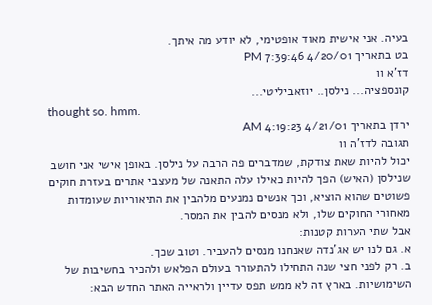בעיה. אני אישית מאוד אופטימי, לא יודע מה איתך.
בט בתאריך 4/20/01 7:39:46 PM
דז'א וו
קונספציה... נילסן.. יוזאביליטי...
thought so. hmm.
ירדן בתאריך 4/21/01 4:19:23 AM
תגובה לדז'ה וו
יכול להיות שאת צודקת, שמדברים פה הרבה על נילסן. באופן אישי אני חושב שנילסן (האיש) הפך להיות כאילו עלה התאנה של מעצבי אתרים בעזרת חוקים פשוטים שהוא הוציא, וכך אנשים נמנעים מלהבין את התיאוריות שעומדות מאחורי החוקים שלו, ולא מנסים להבין את המסר.
אבל שתי הערות קטנות:
א. גם לנו יש אג'נדה שאנחנו מנסים להעביר. וטוב שכך.
ב. רק לפני חצי שנה התחילו להתעורר בעולם הפלאש ולהכיר בחשיבות של השימושיות. בארץ זה לא ממש תפס עדיין ולראייה האתר החדש הבא: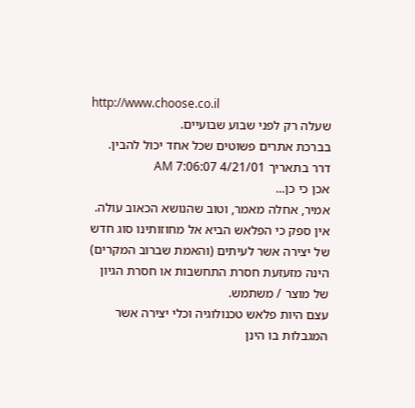http://www.choose.co.il
שעלה רק לפני שבוע שבועיים.
בברכת אתרים פשוטים שכל אחד יכול להבין.
דרר בתאריך 4/21/01 7:06:07 AM
אכן כי כן...
אמיר, אחלה מאמר, וטוב שהנושא הכאוב עולה.
אין ספק כי הפלאש הביא אל מחוזותינו סוג חדש של יצירה אשר לעיתים (והאמת שברוב המקרים) הינה מזעזעת חסרת התחשבות או חסרת הגיון של מוצר / משתמש.
עצם היות פלאש טכנולוגיה וכלי יצירה אשר המגבלות בו הינן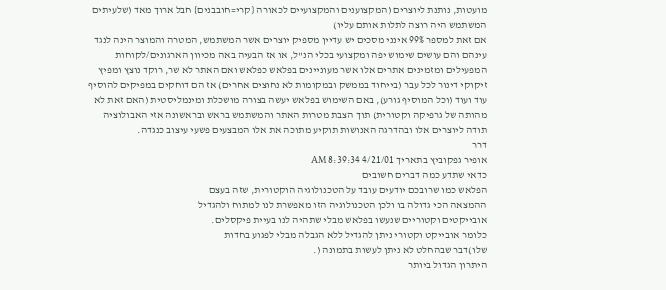מועטות, נותנת ליוצרים (המקצוענים והמקצועיים לכאורה {קרי=חובבנים} חבל ארוך מאד (שלעיתים המשתמש היה רוצה לתלות אותם עליו)
אם זאת למספר 99% אינני מסכים יש עדיין מספיק יוצרים אשר המשתמש, המטרה והמוצר הינה לנגד עינהם והם עושים שימוש יפה ומקצועי בכלי הנ"ל, או אז הבעיה באה מכיוון הארגונים/לקוחות המפעילים ומזמינים אתרים אלו אשר מעוניינים בפלאש כפלאש ואם האתר לא שר, רוקד נוצץ ומפיץ זיקוקי דינור לכל עבר (בייחוד בממשק ובמקומות לא נחוצים אחרים) אז הם דוחקים במפיקים להוסיף עוד ועוד (וכל המוסיף גורע), באם השימוש בפלאש יעשה בצורה מושכלת ומינמליסטית (האם זאת לא מהותה של גרפיקה וקטורית) תוך הצבת מטרות האתר והמשתמש בראש ובראשונה אזי האבולוציה תודה ליוצרים אלו ובהדרגה האנושות תוקיע מתוכה את אלו המבצעים פשעי עיצוב כנגדה.
דרר
אופיר גפקוביץ בתאריך 4/21/01 8:39:34 AM
כדאי שתדע כמה דברים חשובים
הפלאש כמו שרובכם יודעים עובד על הטכנולוגיה הוקטורית, שזה בעצם
ההמצאה הכי גדולה בו ולכן הטכנולוגיה הזו מאפשרת לנו למתוח ולהגדיל
אובייקטים וקטוריים שנעשו בפלאש מבלי שתהיה לנו בעיית פיקסלים.
כלומר אובייקט וקטורי ניתן להגדיל ללא הגבלה מבלי לפגוע בחדות
שלו)דבר שבהחלט לא ניתן לעשות בתמונה (.
היתרון הגדול ביותר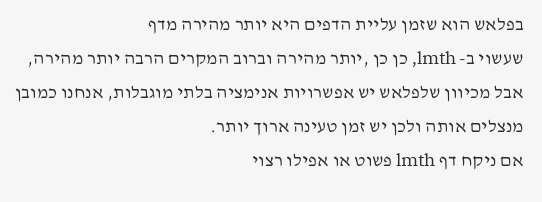בפלאש הוא שזמן עליית הדפים היא יותר מהירה מדף
שעשוי ב- lmth, כן כן ,יותר מהירה וברוב המקרים הרבה יותר מהירה,
אבל מכיוון שלפלאש יש אפשרויות אנימציה בלתי מוגבלות, אנחנו כמובן
מנצלים אותה ולכן יש זמן טעינה ארוך יותר.
אם ניקח דף lmth פשוט או אפילו רצוי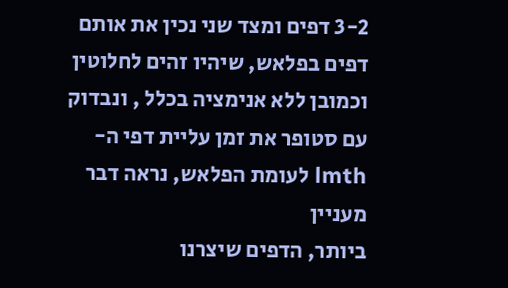3-2 דפים ומצד שני נכין את אותם
דפים בפלאש, שיהיו זהים לחלוטין וכמובן ללא אנימציה בכלל , ונבדוק
עם סטופר את זמן עליית דפי ה-lmth לעומת הפלאש, נראה דבר מעניין
ביותר, הדפים שיצרנו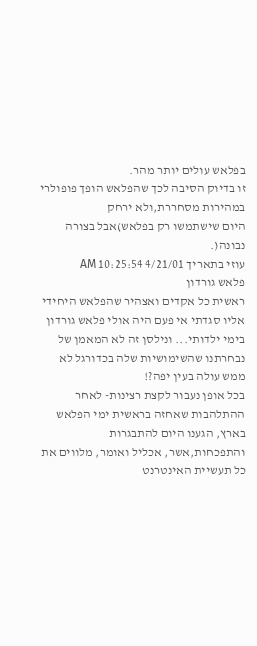בפלאש עולים יותר מהר.
זו בדיוק הסיבה לכך שהפלאש הופך פופולרי במהירות מסחררת,ולא ירחק
היום שישתמשו רק בפלאש)אבל בצורה נבונה(.
עוזי בתאריך 4/21/01 10:25:54 AM
פלאש גורדון
ראשית כל אקדים ואצהיר שהפלאש היחידי אליו סגדתי אי פעם היה אולי פלאש גורדון בימי ילדותי... ונילסן זה לא המאמן של נבחרתנו שהשימושיות שלה בכדורגל לא ממש עולה בעין יפה?!
בכל אופן נעבור לקצת רצינות- לאחר ההתלהבות שאחזה בראשית ימי הפלאש בארץ, הגענו היום להתבגרות והתפכחות,אשר, אכליל ואומר, מלווים את כל תעשיית האינטרנט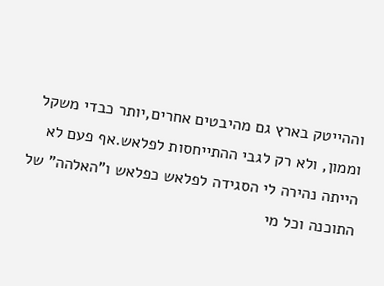וההייטק בארץ גם מהיבטים אחרים,יותר כבדי משקל וממון, ולא רק לגבי ההתייחסות לפלאש.אף פעם לא הייתה נהירה לי הסגידה לפלאש כפלאש ו"האלהה" של התוכנה וכל מי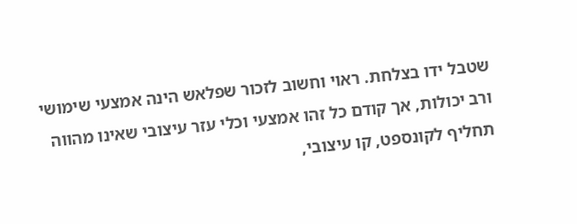שטבל ידו בצלחת. ראוי וחשוב לזכור שפלאש הינה אמצעי שימושי ורב יכולות, אך קודם כל זהו אמצעי וכלי עזר עיצובי שאינו מהווה תחליף לקונספט, קו עיצובי,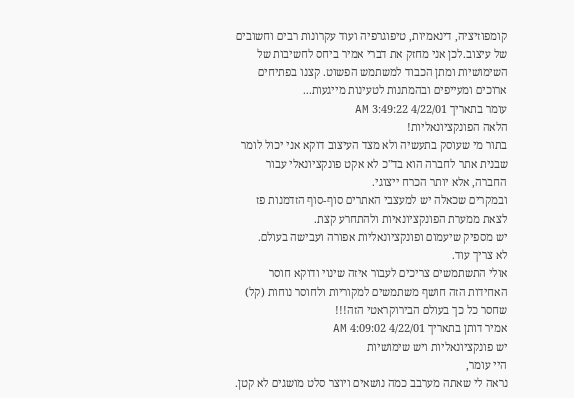קומפוזיציה, דינאמיות, טיפוגרפיה ועוד עקרונות רבים וחשובים של עיצוב.לכן אני מחזק את דברי אמיר ביחס לחשיבות של השימושיות ומתן הכבוד למשתמש הפשוט. קצנו בפתיחים ארוכים ומעייפים ובהמתנות לטעינות מייגעות...
עומר בתאריך 4/22/01 3:49:22 AM
הלאה הפונקציונאליות!
בתור מי שעוסק בתעשיה ולא מצד העיצוב דוקא אני יכול לומר שבנית אתר לחברה הוא בד"כ לא אקט פונקציונאלי עבור החברה, אלא יותר הכרח ייצוגי.
ובמקרים שכאלה יש למעצבי האתרים סוף-סוף הזדמנות פז לצאת ממערת הפונקציונאיות ולהתחרע קצת.
יש מספיק שיעמום ופונקציונאליות אפורה ועבישה בעולם.
לא צריך עוד.
אולי התשתמשים צריכים לעבור איזה שינוי ודוקא חוסר האחידות הזה חושף משתמשים למקוריות ולחוסר נוחות (קל) שחסר כל כך בעולם הבירוקראטי הזה!!!
אמיר דותן בתאריך 4/22/01 4:09:02 AM
יש פונקציונאליות ויש שימושיות
היי עומר,
נראה לי שאתה מערבב כמה נושאים ויוצר סלט מושגים לא קטן.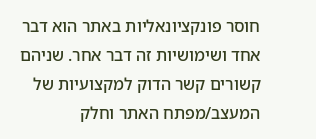חוסר פונקציונאליות באתר הוא דבר אחד ושימושיות זה דבר אחר. שניהם קשורים קשר הדוק למקצועיות של המעצב/מפתח האתר וחלק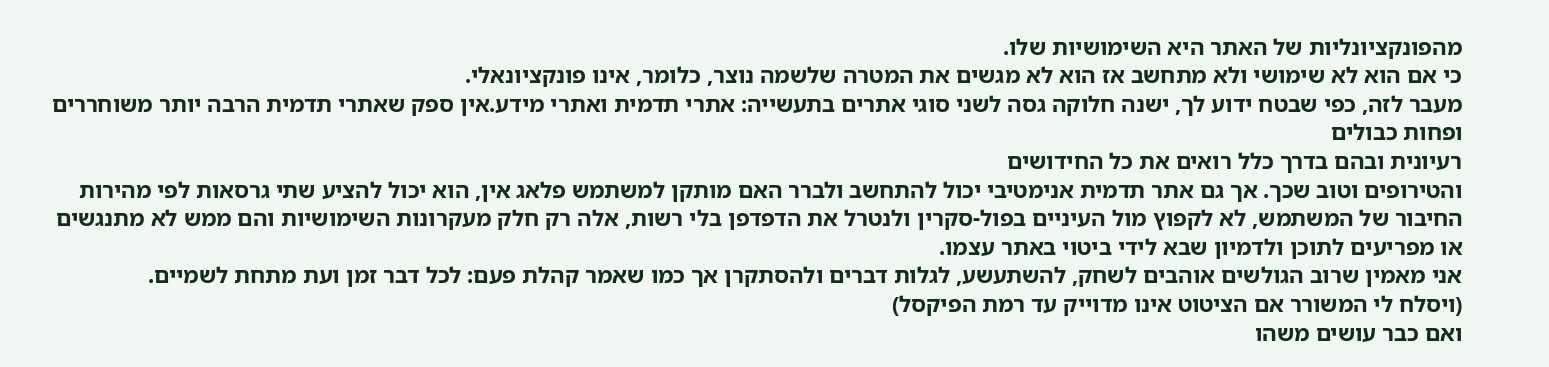מהפונקציונליות של האתר היא השימושיות שלו.
כי אם הוא לא שימושי ולא מתחשב אז הוא לא מגשים את המטרה שלשמה נוצר, כלומר, אינו פונקציונאלי.
מעבר לזה, כפי שבטח ידוע לך, ישנה חלוקה גסה לשני סוגי אתרים בתעשייה: אתרי תדמית ואתרי מידע.אין ספק שאתרי תדמית הרבה יותר משוחררים ופחות כבולים
רעיונית ובהם בדרך כלל רואים את כל החידושים
והטירופים וטוב שכך. אך גם אתר תדמית אנימטיבי יכול להתחשב ולברר האם מותקן למשתמש פלאג אין, הוא יכול להציע שתי גרסאות לפי מהירות החיבור של המשתמש, לא לקפוץ מול העיניים בפול-סקרין ולנטרל את הדפדפן בלי רשות, אלה רק חלק מעקרונות השימושיות והם ממש לא מתנגשים או מפריעים לתוכן ולדמיון שבא לידי ביטוי באתר עצמו.
אני מאמין שרוב הגולשים אוהבים לשחק, להשתעשע, לגלות דברים ולהסתקרן אך כמו שאמר קהלת פעם: לכל דבר זמן ועת מתחת לשמיים.
(ויסלח לי המשורר אם הציטוט אינו מדוייק עד רמת הפיקסל)
ואם כבר עושים משהו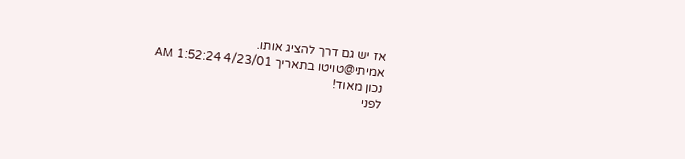אז יש גם דרך להציג אותו.
אמיתי@טויטו בתאריך 4/23/01 1:52:24 AM
נכון מאוד!
לפני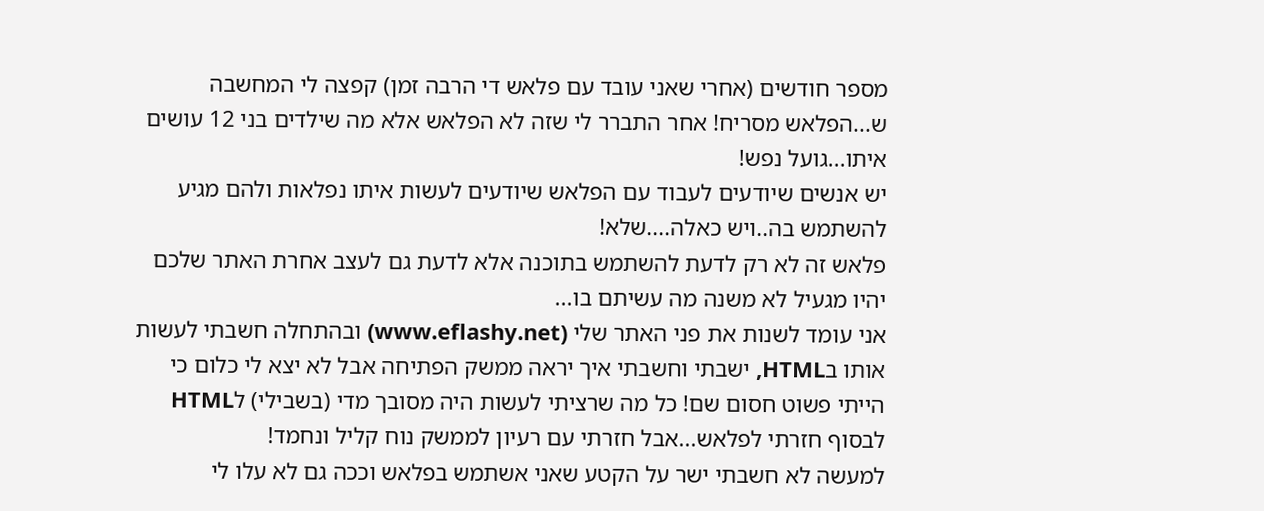מספר חודשים (אחרי שאני עובד עם פלאש די הרבה זמן) קפצה לי המחשבה ש...הפלאש מסריח! אחר התברר לי שזה לא הפלאש אלא מה שילדים בני 12 עושים איתו...גועל נפש!
יש אנשים שיודעים לעבוד עם הפלאש שיודעים לעשות איתו נפלאות ולהם מגיע להשתמש בה..ויש כאלה....שלא!
פלאש זה לא רק לדעת להשתמש בתוכנה אלא לדעת גם לעצב אחרת האתר שלכם יהיו מגעיל לא משנה מה עשיתם בו...
אני עומד לשנות את פני האתר שלי (www.eflashy.net) ובהתחלה חשבתי לעשות אותו בHTML, ישבתי וחשבתי איך יראה ממשק הפתיחה אבל לא יצא לי כלום כי הייתי פשוט חסום שם! כל מה שרציתי לעשות היה מסובך מדי (בשבילי) לHTML לבסוף חזרתי לפלאש...אבל חזרתי עם רעיון לממשק נוח קליל ונחמד!
למעשה לא חשבתי ישר על הקטע שאני אשתמש בפלאש וככה גם לא עלו לי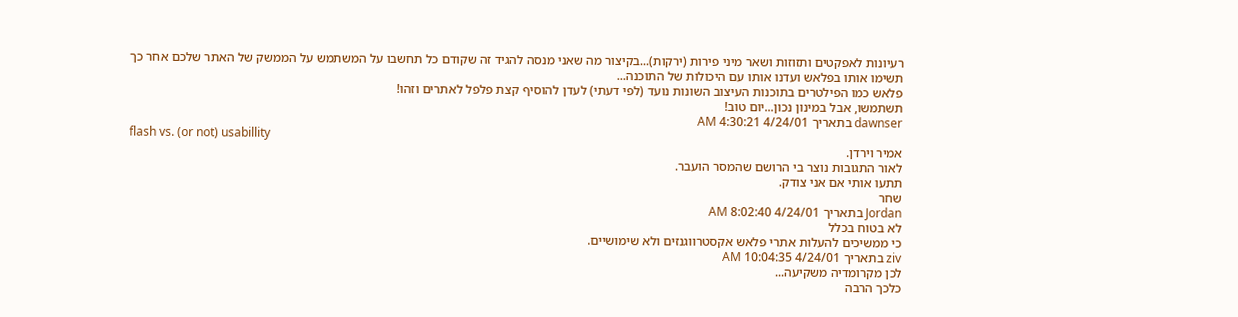רעיונות לאפקטים ותזוזות ושאר מיני פירות (ירקות)...בקיצור מה שאני מנסה להגיד זה שקודם כל תחשבו על המשתמש על הממשק של האתר שלכם אחר כך תשימו אותו בפלאש ועדנו אותו עם היכולות של התוכנה...
פלאש כמו הפילטרים בתוכנות העיצוב השונות נועד (לפי דעתי) לעדן להוסיף קצת פלפל לאתרים וזהו!
תשתמשו, אבל במינון נכון...יום טוב!
dawnser בתאריך 4/24/01 4:30:21 AM
flash vs. (or not) usabillity
אמיר וירדן.
לאור התגובות נוצר בי הרושם שהמסר הועבר.
תתעו אותי אם אני צודק.
שחר
Jordan בתאריך 4/24/01 8:02:40 AM
לא בטוח בכלל
כי ממשיכים להעלות אתרי פלאש אקסטרווגנזים ולא שימושיים.
ziv בתאריך 4/24/01 10:04:35 AM
לכן מקרומדיה משקיעה...
כלכך הרבה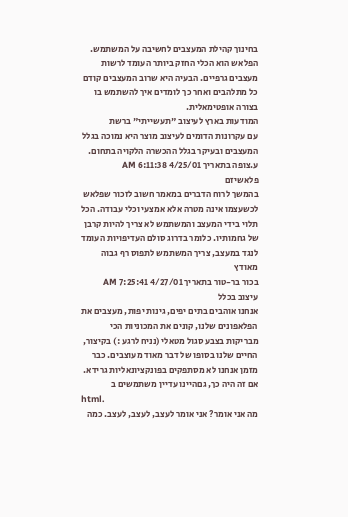בחינוך קהילת המעצבים לחשיבה על המשתמש.
הפלאש הוא הכלי החזק ביותר העומד לרשות מעצבים גרפיים. הבעיה היא שרוב המעצבים קודם כל מתלהבים ואחר כך לומדים איך להשתמש בו בצורה אופטימאלית.
המודעות בארץ לעיצוב "תעשייתי" ברשת
עם עקרונות הדומים לעיצוב מוצר היא נמוכה בגלל המעצבים ובעיקר בגלל ההכשרה הלקויה בתחום.
ע.צופה בתאריך 4/25/01 6:11:38 AM
פלאשיזם
בהמשך לרוח הדברים במאמר חשוב לזכור שפלאש לכשעצמו אינה מטרה אלא אמצעי וכלי עבודה. הכל תלוי בידי המעצב והמשתמש לא צריך להיות קרבן של גחמותיו. כלומר בדרוג סולם העדיפויות העומד לנגד במעצב, צריך המשתמש לתפוס רף גבוה מאודץ
בכור בר-טור בתאריך 4/27/01 7:25:41 AM
עיצוב בכלל
אנחנו אוהבים בתים יפים, גינות יפות, מעצבים את הפלאפונים שלנו, קונים את המכוניות הכי מבריקות בצבע סגול מטאלי (נניח לרגע :) בקיצור, החיים שלנו בסופו של דבר מאוד מעוצבים. כבר מזמן אנחנו לא מסתפקים בפונקציונאליות גרידא. אם זה היה כך, גםהיינו עדיין משתמשים ב
html.
מה אני אומר? אני אומר לעצב, לעצב, לעצב. כמה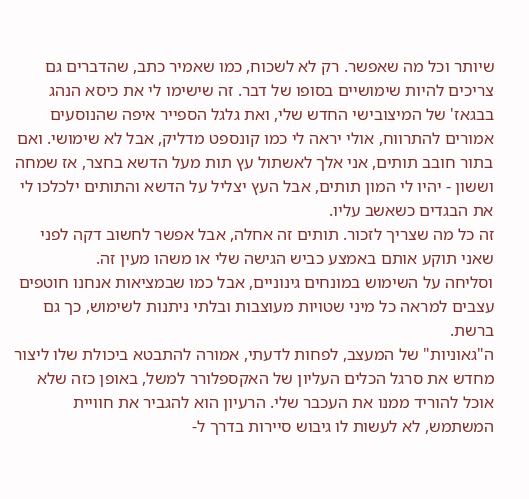שיותר וכל מה שאפשר. רק לא לשכוח, כמו שאמיר כתב, שהדברים גם צריכים להיות שימושיים בסופו של דבר. זה שישימו לי את כיסא הנהג בבגאז' של המיצובישי החדש שלי, ואת גלגל הספייר איפה שהנוסעים אמורים להתרווח, אולי יראה לי כמו קונספט מדליק, אבל לא שימושי. ואם בתור חובב תותים, אני אלך לאשתול עץ תות מעל הדשא בחצר, אז שמחה וששון - יהיו לי המון תותים, אבל העץ יצליל על הדשא והתותים ילכלכו לי את הבגדים כשאשב עליו.
זה כל מה שצריך לזכור. תותים זה אחלה, אבל אפשר לחשוב דקה לפני שאני תוקע אותם באמצע כביש הגישה שלי או משהו מעין זה.
וסליחה על השימוש במונחים גינוניים, אבל כמו שבמציאות אנחנו חוטפים עצבים למראה כל מיני שטויות מעוצבות ובלתי ניתנות לשימוש, כך גם ברשת.
ה"גאוניות" של המעצב, לפחות לדעתי, אמורה להתבטא ביכולת שלו ליצור מחדש את סרגל הכלים העליון של האקספלורר למשל, באופן כזה שלא אוכל להוריד ממנו את העכבר שלי. הרעיון הוא להגביר את חוויית המשתמש, לא לעשות לו גיבוש סיירות בדרך ל-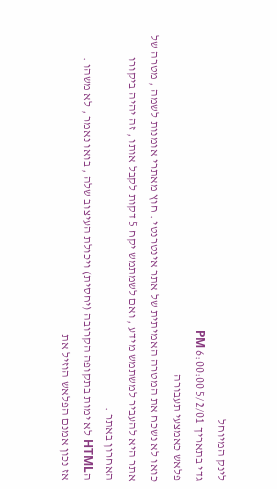לינק המיוחל
גדי בתאריך 5/2/01 6:00:00 PM
פלאש כאמצעי תעבורה
כואו לא נשכח את המטרה האמיתית של אתר אינטרנטי . חוץ מאתרי אומנות לשמה , מטרה של אתר היא להעביר למשתמש מידע , ואם לשמתמש יקח 5 דקות לקבל אותו , זה יהיה ביקורו האחרון באתר .
הHTML לא ימות בתקופה הקרובה (יחסית) ויכולת העיצוב שלה , בואו נאמר , לא משהו .
אז נכון אמנם הפלאש הוזיל את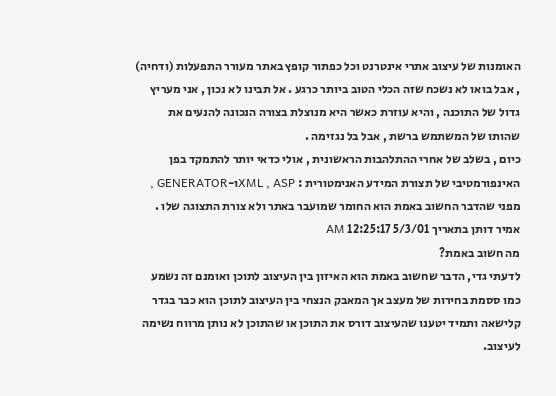האומנות של עיצוב אתרי אינטרנט וכל כפתור קופץ באתר מעורר התפעלות (ודחיה) , אבל בואו לא נשכח שזה הכלי הטוב ביותר כרגע . אל תבינו לא נכון , אני מעריץ גדול של התוכנה , והיא עוזרת כאשר היא מנוצלת בצורה הנכונה להנעים את שהותו של המשתמש ברשת , אבל בל נגזימה .
כיום , בשלב של אחרי ההתלהבות הראשונית , אולי כדאי יותר להתמקד בפן האינפורמטיבי של תצורת המידע האנימטורית : XML , ASPו-GENERATOR , מפני שהדבר החשוב באמת הוא החומר שמועבר באתר ולא צורת התצוגה שלו .
אמיר דותן בתאריך 5/3/01 12:25:17 AM
מה חשוב באמת?
לדעתי גדי, הדבר שחשוב באמת הוא האיזון בין העיצוב לתוכן ואומנם זה נשמע כמו ססמת בחירות של מעצב אך המאבק הנצחי בין העיצוב לתוכן הוא כבר בגדר קלישאה ותמיד יטענו שהעיצוב דורס את התוכן או שהתוכן לא נותן מרווח נשימה לעיצוב.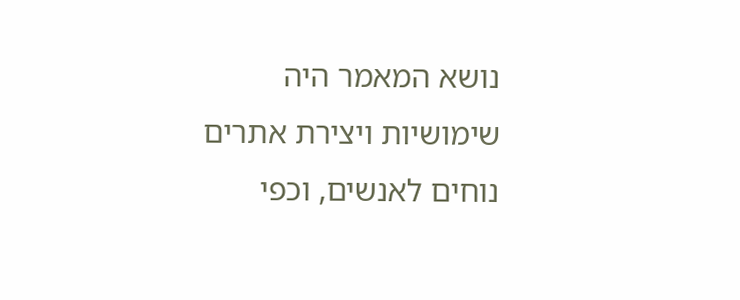נושא המאמר היה שימושיות ויצירת אתרים נוחים לאנשים, וכפי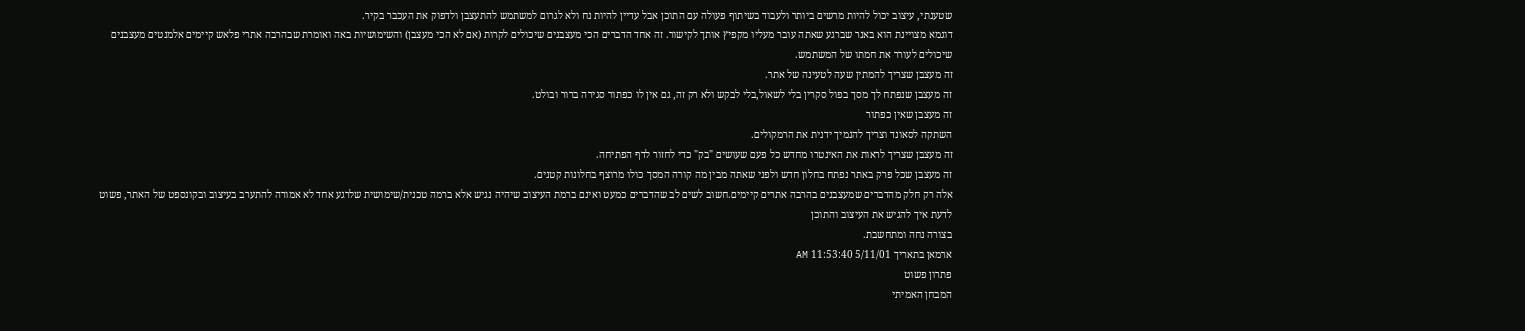שטענתי, עיצוב יכול להיות מרשים ביותר ולעבוד בשיתוף פעולה עם התוכן אבל עדיין להיות נח ולא לגרום למשתמש להתעצבן ולדפוק את העכבר בקיר.
דוגמא מצויינת הוא באנר שברגע שאתה עובר מעליו מקפיץ אותך לקישור. זה אחד הדברים הכי מעצבנים שיכולים לקרות (אם לא הכי מעצבן) והשימושיות באה ואומרת שבהרבה אתרי פלאש קיימים אלמנטים מעצבנים שיכולים לעורר את חמתו של המשתמש.
זה מעצבן שצריך להמתין שעה לטעינה של אתר.
זה מעצבן שנפתח לך מסך בפול סקרין בלי לשאול,בלי לבקש ולא רק זה, גם אין לו כפתור סגירה ברור ובולט.
זה מעצבן שאין כפתור
השתקה לסאונד וצריך להנמיך ידנית את הרמקולים.
זה מעצבן שצריך לראות את האינטרו מחדש כל פעם שעושים "בק" כדי לחזור לדף הפתיחה.
זה מעצבן שכל פרק באתר נפתח בחלון חדש ולפני שאתה מבין מה קורה המסך כולו מרוצף בחלונות קטנים.
אלה רק חלק מהדברים שמעצבנים בהרבה אתרים קיימים.חשוב לשים לב שהדברים כמעט ואינם ברמת העיצוב שיהיה נגיש אלא ברמה טכנית/שימושית שלרגע אחד לא אמורה להתערב בעיצוב ובקונספט של האתר, פשוט לדעת איך להגיש את העיצוב והתוכן
בצורה נחה ומתחשבת.
ארמאן בתאריך 5/11/01 11:53:40 AM
פתרון פשוט
המבחן האמיתי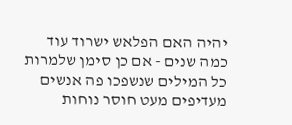יהיה האם הפלאש ישרוד עוד כמה שנים - אם כן סימן שלמרות כל המילים שנשפכו פה אנשים מעדיפים מעט חוסר נוחות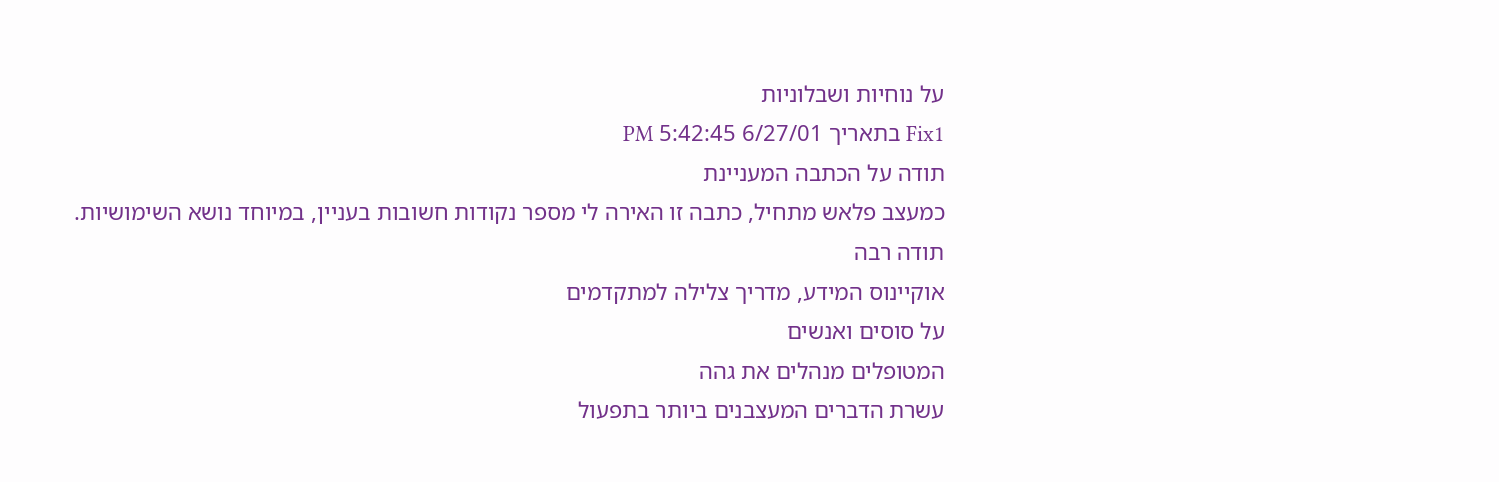על נוחיות ושבלוניות
Fix1 בתאריך 6/27/01 5:42:45 PM
תודה על הכתבה המעניינת
כמעצב פלאש מתחיל, כתבה זו האירה לי מספר נקודות חשובות בעניין, במיוחד נושא השימושיות.
תודה רבה
אוקיינוס המידע, מדריך צלילה למתקדמים
על סוסים ואנשים
המטופלים מנהלים את גהה
עשרת הדברים המעצבנים ביותר בתפעול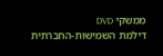ממשקי DVD
דילמת השמישות-החברתית